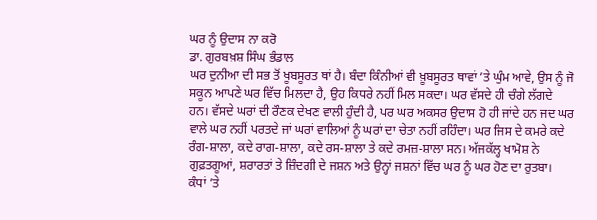ਘਰ ਨੂੰ ਉਦਾਸ ਨਾ ਕਰੋ
ਡਾ. ਗੁਰਬਖ਼ਸ਼ ਸਿੰਘ ਭੰਡਾਲ
ਘਰ ਦੁਨੀਆ ਦੀ ਸਭ ਤੋਂ ਖੂਬਸੂਰਤ ਥਾਂ ਹੈ। ਬੰਦਾ ਕਿੰਨੀਆਂ ਵੀ ਖ਼ੂਬਸੂਰਤ ਥਾਵਾਂ ’ਤੇ ਘੁੰਮ ਆਵੇ, ਉਸ ਨੂੰ ਜੋ ਸਕੂਨ ਆਪਣੇ ਘਰ ਵਿੱਚ ਮਿਲਦਾ ਹੈ, ਉਹ ਕਿਧਰੇ ਨਹੀਂ ਮਿਲ ਸਕਦਾ। ਘਰ ਵੱਸਦੇ ਹੀ ਚੰਗੇ ਲੱਗਦੇ ਹਨ। ਵੱਸਦੇ ਘਰਾਂ ਦੀ ਰੌਣਕ ਦੇਖਣ ਵਾਲੀ ਹੁੰਦੀ ਹੈ, ਪਰ ਘਰ ਅਕਸਰ ਉਦਾਸ ਹੋ ਹੀ ਜਾਂਦੇ ਹਨ ਜਦ ਘਰ ਵਾਲੇ ਘਰ ਨਹੀਂ ਪਰਤਦੇ ਜਾਂ ਘਰਾਂ ਵਾਲਿਆਂ ਨੂੰ ਘਰਾਂ ਦਾ ਚੇਤਾ ਨਹੀਂ ਰਹਿੰਦਾ। ਘਰ ਜਿਸ ਦੇ ਕਮਰੇ ਕਦੇ ਰੰਗ-ਸ਼ਾਲਾ, ਕਦੇ ਰਾਗ-ਸ਼ਾਲਾ, ਕਦੇ ਰਸ-ਸ਼ਾਲਾ ਤੇ ਕਦੇ ਰਮਜ਼-ਸ਼ਾਲਾ ਸਨ। ਅੱਜਕੱਲ੍ਹ ਖਾਮੋਸ਼ ਨੇ ਗੁਫ਼ਤਗੂਆਂ, ਸ਼ਰਾਰਤਾਂ ਤੇ ਜ਼ਿੰਦਗੀ ਦੇ ਜਸ਼ਨ ਅਤੇ ਉਨ੍ਹਾਂ ਜਸ਼ਨਾਂ ਵਿੱਚ ਘਰ ਨੂੰ ਘਰ ਹੋਣ ਦਾ ਰੁਤਬਾ।
ਕੰਧਾਂ ’ਤੇ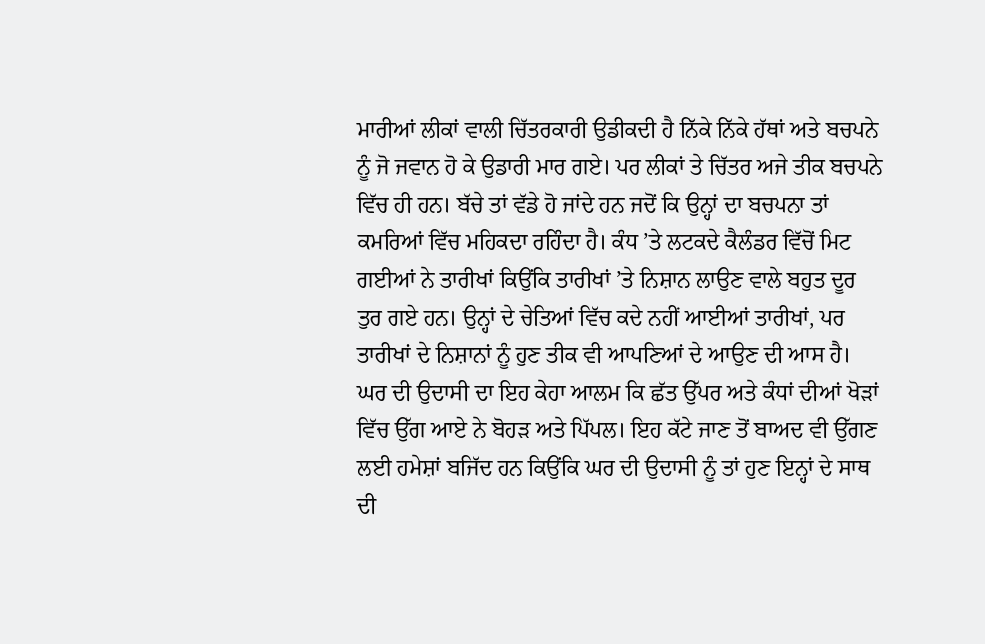ਮਾਰੀਆਂ ਲੀਕਾਂ ਵਾਲੀ ਚਿੱਤਰਕਾਰੀ ਉਡੀਕਦੀ ਹੈ ਨਿੱਕੇ ਨਿੱਕੇ ਹੱਥਾਂ ਅਤੇ ਬਚਪਨੇ ਨੂੰ ਜੋ ਜਵਾਨ ਹੋ ਕੇ ਉਡਾਰੀ ਮਾਰ ਗਏ। ਪਰ ਲੀਕਾਂ ਤੇ ਚਿੱਤਰ ਅਜੇ ਤੀਕ ਬਚਪਨੇ ਵਿੱਚ ਹੀ ਹਨ। ਬੱਚੇ ਤਾਂ ਵੱਡੇ ਹੋ ਜਾਂਦੇ ਹਨ ਜਦੋਂ ਕਿ ਉਨ੍ਹਾਂ ਦਾ ਬਚਪਨਾ ਤਾਂ ਕਮਰਿਆਂ ਵਿੱਚ ਮਹਿਕਦਾ ਰਹਿੰਦਾ ਹੈ। ਕੰਧ ’ਤੇ ਲਟਕਦੇ ਕੈਲੰਡਰ ਵਿੱਚੋਂ ਮਿਟ ਗਈਆਂ ਨੇ ਤਾਰੀਖਾਂ ਕਿਉਂਕਿ ਤਾਰੀਖਾਂ ’ਤੇ ਨਿਸ਼ਾਨ ਲਾਉਣ ਵਾਲੇ ਬਹੁਤ ਦੂਰ ਤੁਰ ਗਏ ਹਨ। ਉਨ੍ਹਾਂ ਦੇ ਚੇਤਿਆਂ ਵਿੱਚ ਕਦੇ ਨਹੀਂ ਆਈਆਂ ਤਾਰੀਖਾਂ, ਪਰ ਤਾਰੀਖਾਂ ਦੇ ਨਿਸ਼ਾਨਾਂ ਨੂੰ ਹੁਣ ਤੀਕ ਵੀ ਆਪਣਿਆਂ ਦੇ ਆਉਣ ਦੀ ਆਸ ਹੈ।
ਘਰ ਦੀ ਉਦਾਸੀ ਦਾ ਇਹ ਕੇਹਾ ਆਲਮ ਕਿ ਛੱਤ ਉੱਪਰ ਅਤੇ ਕੰਧਾਂ ਦੀਆਂ ਖੋੜਾਂ ਵਿੱਚ ਉੱਗ ਆਏ ਨੇ ਬੋਹੜ ਅਤੇ ਪਿੱਪਲ। ਇਹ ਕੱਟੇ ਜਾਣ ਤੋਂ ਬਾਅਦ ਵੀ ਉੱਗਣ ਲਈ ਹਮੇਸ਼ਾਂ ਬਜਿੱਦ ਹਨ ਕਿਉਂਕਿ ਘਰ ਦੀ ਉਦਾਸੀ ਨੂੰ ਤਾਂ ਹੁਣ ਇਨ੍ਹਾਂ ਦੇ ਸਾਥ ਦੀ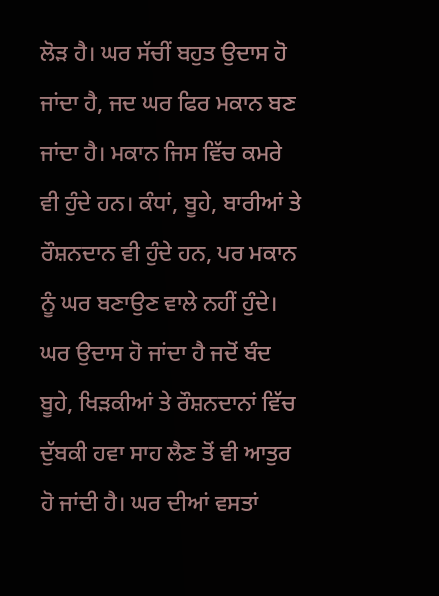ਲੋੜ ਹੈ। ਘਰ ਸੱਚੀਂ ਬਹੁਤ ਉਦਾਸ ਹੋ ਜਾਂਦਾ ਹੈ, ਜਦ ਘਰ ਫਿਰ ਮਕਾਨ ਬਣ ਜਾਂਦਾ ਹੈ। ਮਕਾਨ ਜਿਸ ਵਿੱਚ ਕਮਰੇ ਵੀ ਹੁੰਦੇ ਹਨ। ਕੰਧਾਂ, ਬੂਹੇ, ਬਾਰੀਆਂ ਤੇ ਰੌਸ਼ਨਦਾਨ ਵੀ ਹੁੰਦੇ ਹਨ, ਪਰ ਮਕਾਨ ਨੂੰ ਘਰ ਬਣਾਉਣ ਵਾਲੇ ਨਹੀਂ ਹੁੰਦੇ।
ਘਰ ਉਦਾਸ ਹੋ ਜਾਂਦਾ ਹੈ ਜਦੋਂ ਬੰਦ ਬੂਹੇ, ਖਿੜਕੀਆਂ ਤੇ ਰੌਸ਼ਨਦਾਨਾਂ ਵਿੱਚ ਦੁੱਬਕੀ ਹਵਾ ਸਾਹ ਲੈਣ ਤੋਂ ਵੀ ਆਤੁਰ ਹੋ ਜਾਂਦੀ ਹੈ। ਘਰ ਦੀਆਂ ਵਸਤਾਂ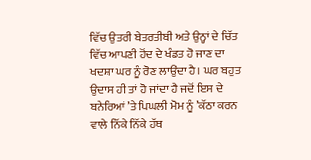ਵਿੱਚ ਉਤਰੀ ਬੇਤਰਤੀਬੀ ਅਤੇ ਉਨ੍ਹਾਂ ਦੇ ਚਿੱਤ ਵਿੱਚ ਆਪਣੀ ਹੋਂਦ ਦੇ ਖੰਡਤ ਹੋ ਜਾਣ ਦਾ ਖਦਸ਼ਾ ਘਰ ਨੂੰ ਰੋਣ ਲਾਉਂਦਾ ਹੈ। ਘਰ ਬਹੁਤ ਉਦਾਸ ਹੀ ਤਾਂ ਹੋ ਜਾਂਦਾ ਹੈ ਜਦੋਂ ਇਸ ਦੇ ਬਨੇਰਿਆਂ ’ਤੇ ਪਿਘਲੀ ਮੋਮ ਨੂੰ ’ਕੱਠਾ ਕਰਨ ਵਾਲੇ ਨਿੱਕੇ ਨਿੱਕੇ ਹੱਥ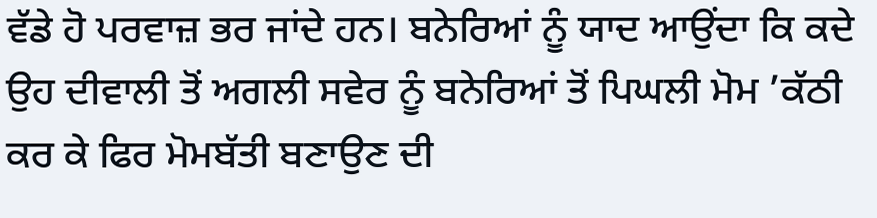ਵੱਡੇ ਹੋ ਪਰਵਾਜ਼ ਭਰ ਜਾਂਦੇ ਹਨ। ਬਨੇਰਿਆਂ ਨੂੰ ਯਾਦ ਆਉਂਦਾ ਕਿ ਕਦੇ ਉਹ ਦੀਵਾਲੀ ਤੋਂ ਅਗਲੀ ਸਵੇਰ ਨੂੰ ਬਨੇਰਿਆਂ ਤੋਂ ਪਿਘਲੀ ਮੋਮ ’ਕੱਠੀ ਕਰ ਕੇ ਫਿਰ ਮੋਮਬੱਤੀ ਬਣਾਉਣ ਦੀ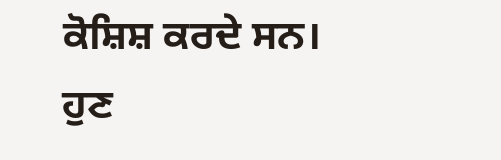ਕੋਸ਼ਿਸ਼ ਕਰਦੇ ਸਨ। ਹੁਣ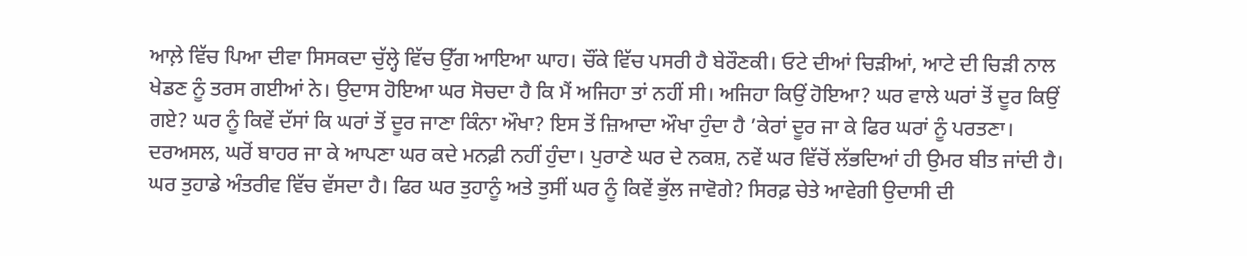ਆਲ਼ੇ ਵਿੱਚ ਪਿਆ ਦੀਵਾ ਸਿਸਕਦਾ ਚੁੱਲ੍ਹੇ ਵਿੱਚ ਉੱਗ ਆਇਆ ਘਾਹ। ਚੌਂਕੇ ਵਿੱਚ ਪਸਰੀ ਹੈ ਬੇਰੌਣਕੀ। ਓਟੇ ਦੀਆਂ ਚਿੜੀਆਂ, ਆਟੇ ਦੀ ਚਿੜੀ ਨਾਲ ਖੇਡਣ ਨੂੰ ਤਰਸ ਗਈਆਂ ਨੇ। ਉਦਾਸ ਹੋਇਆ ਘਰ ਸੋਚਦਾ ਹੈ ਕਿ ਮੈਂ ਅਜਿਹਾ ਤਾਂ ਨਹੀਂ ਸੀ। ਅਜਿਹਾ ਕਿਉਂ ਹੋਇਆ? ਘਰ ਵਾਲੇ ਘਰਾਂ ਤੋਂ ਦੂਰ ਕਿਉਂ ਗਏ? ਘਰ ਨੂੰ ਕਿਵੇਂ ਦੱਸਾਂ ਕਿ ਘਰਾਂ ਤੋਂ ਦੂਰ ਜਾਣਾ ਕਿੰਨਾ ਔਖਾ? ਇਸ ਤੋਂ ਜ਼ਿਆਦਾ ਔਖਾ ਹੁੰਦਾ ਹੈ ’ਕੇਰਾਂ ਦੂਰ ਜਾ ਕੇ ਫਿਰ ਘਰਾਂ ਨੂੰ ਪਰਤਣਾ।
ਦਰਅਸਲ, ਘਰੋਂ ਬਾਹਰ ਜਾ ਕੇ ਆਪਣਾ ਘਰ ਕਦੇ ਮਨਫ਼ੀ ਨਹੀਂ ਹੁੰਦਾ। ਪੁਰਾਣੇ ਘਰ ਦੇ ਨਕਸ਼, ਨਵੇਂ ਘਰ ਵਿੱਚੋਂ ਲੱਭਦਿਆਂ ਹੀ ਉਮਰ ਬੀਤ ਜਾਂਦੀ ਹੈ। ਘਰ ਤੁਹਾਡੇ ਅੰਤਰੀਵ ਵਿੱਚ ਵੱਸਦਾ ਹੈ। ਫਿਰ ਘਰ ਤੁਹਾਨੂੰ ਅਤੇ ਤੁਸੀਂ ਘਰ ਨੂੰ ਕਿਵੇਂ ਭੁੱਲ ਜਾਵੋਗੇ? ਸਿਰਫ਼ ਚੇਤੇ ਆਵੇਗੀ ਉਦਾਸੀ ਦੀ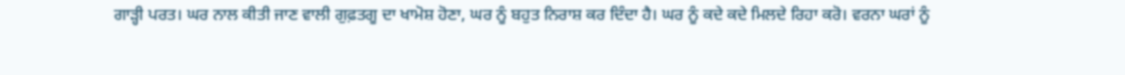ਗਾੜ੍ਹੀ ਪਰਤ। ਘਰ ਨਾਲ ਕੀਤੀ ਜਾਣ ਵਾਲੀ ਗੁਫ਼ਤਗੂ ਦਾ ਖਾਮੋਸ਼ ਹੋਣਾ, ਘਰ ਨੂੰ ਬਹੁਤ ਨਿਰਾਸ਼ ਕਰ ਦਿੰਦਾ ਹੈ। ਘਰ ਨੂੰ ਕਦੇ ਕਦੇ ਮਿਲਦੇ ਰਿਹਾ ਕਰੋ। ਵਰਨਾ ਘਰਾਂ ਨੂੰ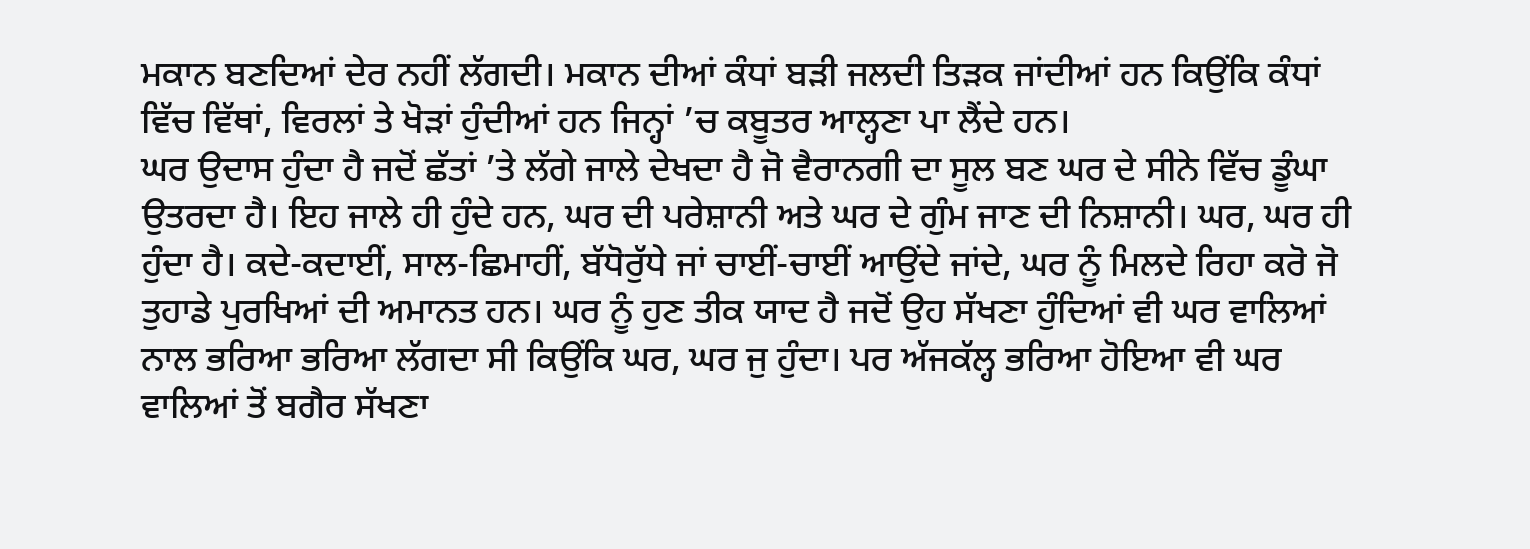ਮਕਾਨ ਬਣਦਿਆਂ ਦੇਰ ਨਹੀਂ ਲੱਗਦੀ। ਮਕਾਨ ਦੀਆਂ ਕੰਧਾਂ ਬੜੀ ਜਲਦੀ ਤਿੜਕ ਜਾਂਦੀਆਂ ਹਨ ਕਿਉਂਕਿ ਕੰਧਾਂ ਵਿੱਚ ਵਿੱਥਾਂ, ਵਿਰਲਾਂ ਤੇ ਖੋੜਾਂ ਹੁੰਦੀਆਂ ਹਨ ਜਿਨ੍ਹਾਂ ’ਚ ਕਬੂਤਰ ਆਲ੍ਹਣਾ ਪਾ ਲੈਂਦੇ ਹਨ।
ਘਰ ਉਦਾਸ ਹੁੰਦਾ ਹੈ ਜਦੋਂ ਛੱਤਾਂ ’ਤੇ ਲੱਗੇ ਜਾਲੇ ਦੇਖਦਾ ਹੈ ਜੋ ਵੈਰਾਨਗੀ ਦਾ ਸੂਲ ਬਣ ਘਰ ਦੇ ਸੀਨੇ ਵਿੱਚ ਡੂੰਘਾ ਉਤਰਦਾ ਹੈ। ਇਹ ਜਾਲੇ ਹੀ ਹੁੰਦੇ ਹਨ, ਘਰ ਦੀ ਪਰੇਸ਼ਾਨੀ ਅਤੇ ਘਰ ਦੇ ਗੁੰਮ ਜਾਣ ਦੀ ਨਿਸ਼ਾਨੀ। ਘਰ, ਘਰ ਹੀ ਹੁੰਦਾ ਹੈ। ਕਦੇ-ਕਦਾਈਂ, ਸਾਲ-ਛਿਮਾਹੀਂ, ਬੱਧੋਰੁੱਧੇ ਜਾਂ ਚਾਈਂ-ਚਾਈਂ ਆਉਂਦੇ ਜਾਂਦੇ, ਘਰ ਨੂੰ ਮਿਲਦੇ ਰਿਹਾ ਕਰੋ ਜੋ ਤੁਹਾਡੇ ਪੁਰਖਿਆਂ ਦੀ ਅਮਾਨਤ ਹਨ। ਘਰ ਨੂੰ ਹੁਣ ਤੀਕ ਯਾਦ ਹੈ ਜਦੋਂ ਉਹ ਸੱਖਣਾ ਹੁੰਦਿਆਂ ਵੀ ਘਰ ਵਾਲਿਆਂ ਨਾਲ ਭਰਿਆ ਭਰਿਆ ਲੱਗਦਾ ਸੀ ਕਿਉਂਕਿ ਘਰ, ਘਰ ਜੁ ਹੁੰਦਾ। ਪਰ ਅੱਜਕੱਲ੍ਹ ਭਰਿਆ ਹੋਇਆ ਵੀ ਘਰ ਵਾਲਿਆਂ ਤੋਂ ਬਗੈਰ ਸੱਖਣਾ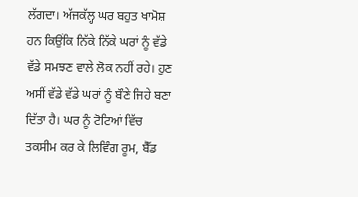ਲੱਗਦਾ। ਅੱਜਕੱਲ੍ਹ ਘਰ ਬਹੁਤ ਖਾਮੋਸ਼ ਹਨ ਕਿਉਂਕਿ ਨਿੱਕੇ ਨਿੱਕੇ ਘਰਾਂ ਨੂੰ ਵੱਡੇ ਵੱਡੇ ਸਮਝਣ ਵਾਲੇ ਲੋਕ ਨਹੀਂ ਰਹੇ। ਹੁਣ ਅਸੀਂ ਵੱਡੇ ਵੱਡੇ ਘਰਾਂ ਨੂੰ ਬੌਣੇ ਜਿਹੇ ਬਣਾ ਦਿੱਤਾ ਹੈ। ਘਰ ਨੂੰ ਟੋਟਿਆਂ ਵਿੱਚ ਤਕਸੀਮ ਕਰ ਕੇ ਲਿਵਿੰਗ ਰੂਮ, ਬੈੱਡ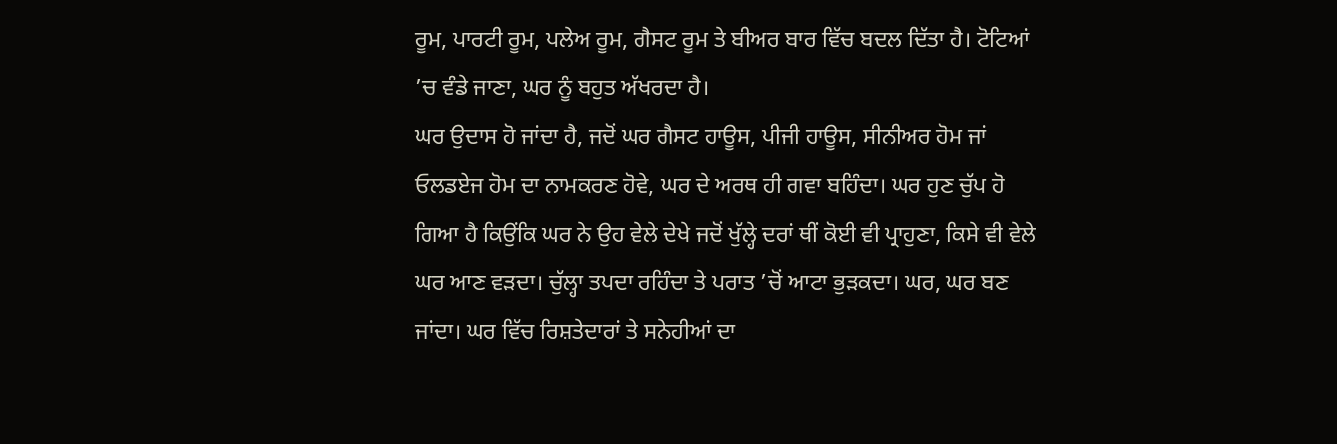ਰੂਮ, ਪਾਰਟੀ ਰੂਮ, ਪਲੇਅ ਰੂਮ, ਗੈਸਟ ਰੂਮ ਤੇ ਬੀਅਰ ਬਾਰ ਵਿੱਚ ਬਦਲ ਦਿੱਤਾ ਹੈ। ਟੋਟਿਆਂ ’ਚ ਵੰਡੇ ਜਾਣਾ, ਘਰ ਨੂੰ ਬਹੁਤ ਅੱਖਰਦਾ ਹੈ।
ਘਰ ਉਦਾਸ ਹੋ ਜਾਂਦਾ ਹੈ, ਜਦੋਂ ਘਰ ਗੈਸਟ ਹਾਊਸ, ਪੀਜੀ ਹਾਊਸ, ਸੀਨੀਅਰ ਹੋਮ ਜਾਂ ਓਲਡਏਜ ਹੋਮ ਦਾ ਨਾਮਕਰਣ ਹੋਵੇ, ਘਰ ਦੇ ਅਰਥ ਹੀ ਗਵਾ ਬਹਿੰਦਾ। ਘਰ ਹੁਣ ਚੁੱਪ ਹੋ ਗਿਆ ਹੈ ਕਿਉਂਕਿ ਘਰ ਨੇ ਉਹ ਵੇਲੇ ਦੇਖੇ ਜਦੋਂ ਖੁੱਲ੍ਹੇ ਦਰਾਂ ਥੀਂ ਕੋਈ ਵੀ ਪ੍ਰਾਹੁਣਾ, ਕਿਸੇ ਵੀ ਵੇਲੇ ਘਰ ਆਣ ਵੜਦਾ। ਚੁੱਲ੍ਹਾ ਤਪਦਾ ਰਹਿੰਦਾ ਤੇ ਪਰਾਤ ’ਚੋਂ ਆਟਾ ਭੁੜਕਦਾ। ਘਰ, ਘਰ ਬਣ ਜਾਂਦਾ। ਘਰ ਵਿੱਚ ਰਿਸ਼ਤੇਦਾਰਾਂ ਤੇ ਸਨੇਹੀਆਂ ਦਾ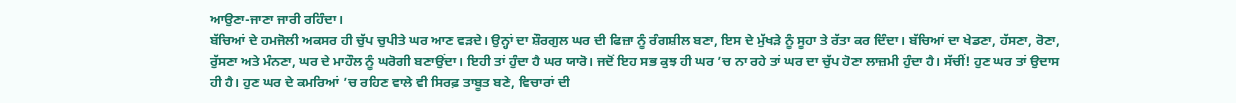ਆਉਣਾ-ਜਾਣਾ ਜਾਰੀ ਰਹਿੰਦਾ।
ਬੱਚਿਆਂ ਦੇ ਹਮਜੋਲੀ ਅਕਸਰ ਹੀ ਚੁੱਪ ਚੁਪੀਤੇ ਘਰ ਆਣ ਵੜਦੇ। ਉਨ੍ਹਾਂ ਦਾ ਸ਼ੌਰਗੁਲ ਘਰ ਦੀ ਫਿਜ਼ਾ ਨੂੰ ਰੰਗਸ਼ੀਲ ਬਣਾ, ਇਸ ਦੇ ਮੁੱਖੜੇ ਨੂੰ ਸੂਹਾ ਤੇ ਰੱਤਾ ਕਰ ਦਿੰਦਾ। ਬੱਚਿਆਂ ਦਾ ਖੇਡਣਾ, ਹੱਸਣਾ, ਰੋਣਾ, ਰੁੱਸਣਾ ਅਤੇ ਮੰਨਣਾ, ਘਰ ਦੇ ਮਾਹੌਲ ਨੂੰ ਘਰੋਗੀ ਬਣਾਉਂਦਾ। ਇਹੀ ਤਾਂ ਹੁੰਦਾ ਹੈ ਘਰ ਯਾਰੋ। ਜਦੋਂ ਇਹ ਸਭ ਕੁਝ ਹੀ ਘਰ ’ਚ ਨਾ ਰਹੇ ਤਾਂ ਘਰ ਦਾ ਚੁੱਪ ਹੋਣਾ ਲਾਜ਼ਮੀ ਹੁੰਦਾ ਹੈ। ਸੱਚੀਂ! ਹੁਣ ਘਰ ਤਾਂ ਉਦਾਸ ਹੀ ਹੈ। ਹੁਣ ਘਰ ਦੇ ਕਮਰਿਆਂ ’ਚ ਰਹਿਣ ਵਾਲੇ ਵੀ ਸਿਰਫ਼ ਤਾਬੂਤ ਬਣੇ, ਵਿਚਾਰਾਂ ਦੀ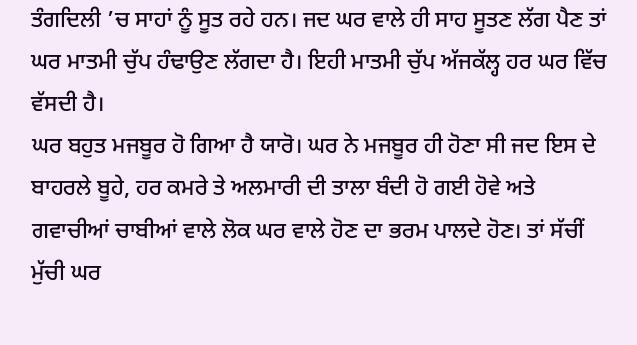ਤੰਗਦਿਲੀ ’ਚ ਸਾਹਾਂ ਨੂੰ ਸੂਤ ਰਹੇ ਹਨ। ਜਦ ਘਰ ਵਾਲੇ ਹੀ ਸਾਹ ਸੂਤਣ ਲੱਗ ਪੈਣ ਤਾਂ ਘਰ ਮਾਤਮੀ ਚੁੱਪ ਹੰਢਾਉਣ ਲੱਗਦਾ ਹੈ। ਇਹੀ ਮਾਤਮੀ ਚੁੱਪ ਅੱਜਕੱਲ੍ਹ ਹਰ ਘਰ ਵਿੱਚ ਵੱਸਦੀ ਹੈ।
ਘਰ ਬਹੁਤ ਮਜਬੂਰ ਹੋ ਗਿਆ ਹੈ ਯਾਰੋ। ਘਰ ਨੇ ਮਜਬੂਰ ਹੀ ਹੋਣਾ ਸੀ ਜਦ ਇਸ ਦੇ ਬਾਹਰਲੇ ਬੂਹੇ, ਹਰ ਕਮਰੇ ਤੇ ਅਲਮਾਰੀ ਦੀ ਤਾਲਾ ਬੰਦੀ ਹੋ ਗਈ ਹੋਵੇ ਅਤੇ ਗਵਾਚੀਆਂ ਚਾਬੀਆਂ ਵਾਲੇ ਲੋਕ ਘਰ ਵਾਲੇ ਹੋਣ ਦਾ ਭਰਮ ਪਾਲਦੇ ਹੋਣ। ਤਾਂ ਸੱਚੀਂ ਮੁੱਚੀ ਘਰ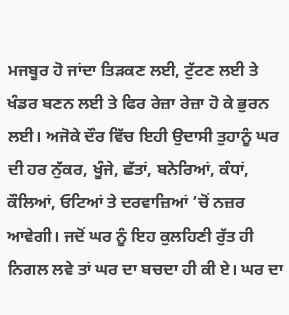ਮਜਬੂਰ ਹੋ ਜਾਂਦਾ ਤਿੜਕਣ ਲਈ, ਟੁੱਟਣ ਲਈ ਤੇ ਖੰਡਰ ਬਣਨ ਲਈ ਤੇ ਫਿਰ ਰੇਜ਼ਾ ਰੇਜ਼ਾ ਹੋ ਕੇ ਭੁਰਨ ਲਈ। ਅਜੋਕੇ ਦੌਰ ਵਿੱਚ ਇਹੀ ਉਦਾਸੀ ਤੁਹਾਨੂੰ ਘਰ ਦੀ ਹਰ ਨੁੱਕਰ, ਖੂੰਜੇ, ਛੱਤਾਂ, ਬਨੇਰਿਆਂ, ਕੰਧਾਂ, ਕੌਲਿਆਂ, ਓਟਿਆਂ ਤੇ ਦਰਵਾਜ਼ਿਆਂ ’ਚੋਂ ਨਜ਼ਰ ਆਵੇਗੀ। ਜਦੋਂ ਘਰ ਨੂੰ ਇਹ ਕੁਲਹਿਣੀ ਰੁੱਤ ਹੀ ਨਿਗਲ ਲਵੇ ਤਾਂ ਘਰ ਦਾ ਬਚਦਾ ਹੀ ਕੀ ਏ। ਘਰ ਦਾ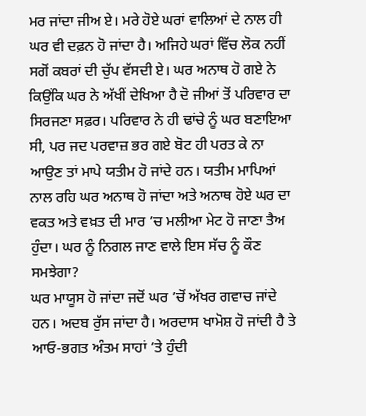ਮਰ ਜਾਂਦਾ ਜੀਅ ਏ। ਮਰੇ ਹੋਏ ਘਰਾਂ ਵਾਲਿਆਂ ਦੇ ਨਾਲ ਹੀ ਘਰ ਵੀ ਦਫ਼ਨ ਹੋ ਜਾਂਦਾ ਹੈ। ਅਜਿਹੇ ਘਰਾਂ ਵਿੱਚ ਲੋਕ ਨਹੀਂ ਸਗੋਂ ਕਬਰਾਂ ਦੀ ਚੁੱਪ ਵੱਸਦੀ ਏ। ਘਰ ਅਨਾਥ ਹੋ ਗਏ ਨੇ ਕਿਉਂਕਿ ਘਰ ਨੇ ਅੱਖੀਂ ਦੇਖਿਆ ਹੈ ਦੋ ਜੀਆਂ ਤੋਂ ਪਰਿਵਾਰ ਦਾ ਸਿਰਜਣਾ ਸਫ਼ਰ। ਪਰਿਵਾਰ ਨੇ ਹੀ ਢਾਂਚੇ ਨੂੰ ਘਰ ਬਣਾਇਆ ਸੀ, ਪਰ ਜਦ ਪਰਵਾਜ਼ ਭਰ ਗਏ ਬੋਟ ਹੀ ਪਰਤ ਕੇ ਨਾ ਆਉਣ ਤਾਂ ਮਾਪੇ ਯਤੀਮ ਹੋ ਜਾਂਦੇ ਹਨ। ਯਤੀਮ ਮਾਪਿਆਂ ਨਾਲ ਰਹਿ ਘਰ ਅਨਾਥ ਹੋ ਜਾਂਦਾ ਅਤੇ ਅਨਾਥ ਹੋਏ ਘਰ ਦਾ ਵਕਤ ਅਤੇ ਵਖ਼ਤ ਦੀ ਮਾਰ ’ਚ ਮਲੀਆ ਮੇਟ ਹੋ ਜਾਣਾ ਤੈਅ ਹੁੰਦਾ। ਘਰ ਨੂੰ ਨਿਗਲ ਜਾਣ ਵਾਲੇ ਇਸ ਸੱਚ ਨੂੰ ਕੌਣ ਸਮਝੇਗਾ?
ਘਰ ਮਾਯੂਸ ਹੋ ਜਾਂਦਾ ਜਦੋਂ ਘਰ ’ਚੋਂ ਅੱਖਰ ਗਵਾਚ ਜਾਂਦੇ ਹਨ। ਅਦਬ ਰੁੱਸ ਜਾਂਦਾ ਹੈ। ਅਰਦਾਸ ਖਾਮੋਸ਼ ਹੋ ਜਾਂਦੀ ਹੈ ਤੇ ਆਓ-ਭਗਤ ਅੰਤਮ ਸਾਹਾਂ ’ਤੇ ਹੁੰਦੀ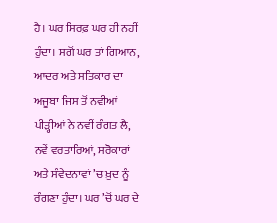ਹੈ। ਘਰ ਸਿਰਫ਼ ਘਰ ਹੀ ਨਹੀਂ ਹੁੰਦਾ। ਸਗੋਂ ਘਰ ਤਾਂ ਗਿਆਨ, ਆਦਰ ਅਤੇ ਸਤਿਕਾਰ ਦਾ ਅਜੂਬਾ ਜਿਸ ਤੋਂ ਨਵੀਆਂ ਪੀੜ੍ਹੀਆਂ ਨੇ ਨਵੀਂ ਰੰਗਤ ਲੈ, ਨਵੇਂ ਵਰਤਾਰਿਆਂ, ਸਰੋਕਾਰਾਂ ਅਤੇ ਸੰਵੇਦਨਾਵਾਂ ’ਚ ਖ਼ੁਦ ਨੂੰ ਰੰਗਣਾ ਹੁੰਦਾ। ਘਰ ’ਚੋਂ ਘਰ ਦੇ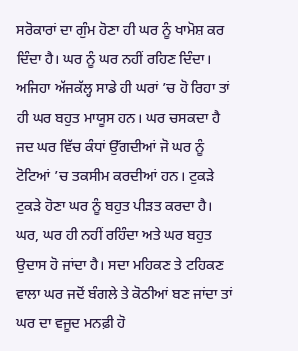ਸਰੋਕਾਰਾਂ ਦਾ ਗੁੰਮ ਹੋਣਾ ਹੀ ਘਰ ਨੂੰ ਖਾਮੋਸ਼ ਕਰ ਦਿੰਦਾ ਹੈ। ਘਰ ਨੂੰ ਘਰ ਨਹੀਂ ਰਹਿਣ ਦਿੰਦਾ। ਅਜਿਹਾ ਅੱਜਕੱਲ੍ਹ ਸਾਡੇ ਹੀ ਘਰਾਂ ’ਚ ਹੋ ਰਿਹਾ ਤਾਂ ਹੀ ਘਰ ਬਹੁਤ ਮਾਯੂਸ ਹਨ। ਘਰ ਚਸਕਦਾ ਹੈ ਜਦ ਘਰ ਵਿੱਚ ਕੰਧਾਂ ਉੱਗਦੀਆਂ ਜੋ ਘਰ ਨੂੰ ਟੋਟਿਆਂ ’ਚ ਤਕਸੀਮ ਕਰਦੀਆਂ ਹਨ। ਟੁਕੜੇ ਟੁਕੜੇ ਹੋਣਾ ਘਰ ਨੂੰ ਬਹੁਤ ਪੀੜਤ ਕਰਦਾ ਹੈ। ਘਰ, ਘਰ ਹੀ ਨਹੀਂ ਰਹਿੰਦਾ ਅਤੇ ਘਰ ਬਹੁਤ ਉਦਾਸ ਹੋ ਜਾਂਦਾ ਹੈ। ਸਦਾ ਮਹਿਕਣ ਤੇ ਟਹਿਕਣ ਵਾਲਾ ਘਰ ਜਦੋਂ ਬੰਗਲੇ ਤੇ ਕੋਠੀਆਂ ਬਣ ਜਾਂਦਾ ਤਾਂ ਘਰ ਦਾ ਵਜੂਦ ਮਨਫ਼ੀ ਹੋ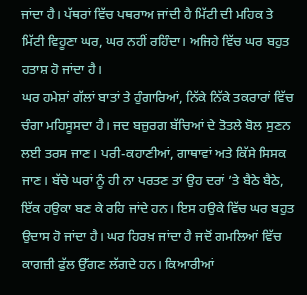ਜਾਂਦਾ ਹੈ। ਪੱਥਰਾਂ ਵਿੱਚ ਪਥਰਾਅ ਜਾਂਦੀ ਹੈ ਮਿੱਟੀ ਦੀ ਮਹਿਕ ਤੇ ਮਿੱਟੀ ਵਿਹੂਣਾ ਘਰ, ਘਰ ਨਹੀਂ ਰਹਿੰਦਾ। ਅਜਿਹੇ ਵਿੱਚ ਘਰ ਬਹੁਤ ਹਤਾਸ਼ ਹੋ ਜਾਂਦਾ ਹੈ।
ਘਰ ਹਮੇਸ਼ਾਂ ਗੱਲਾਂ ਬਾਤਾਂ ਤੇ ਹੁੰਗਾਰਿਆਂ, ਨਿੱਕੇ ਨਿੱਕੇ ਤਕਰਾਰਾਂ ਵਿੱਚ ਚੰਗਾ ਮਹਿਸੂਸਦਾ ਹੈ। ਜਦ ਬਜ਼ੁਰਗ ਬੱਚਿਆਂ ਦੇ ਤੋਤਲੇ ਬੋਲ ਸੁਣਨ ਲਈ ਤਰਸ ਜਾਣ। ਪਰੀ-ਕਹਾਣੀਆਂ, ਗਾਥਾਵਾਂ ਅਤੇ ਕਿੱਸੇ ਸਿਸਕ ਜਾਣ। ਬੱਚੇ ਘਰਾਂ ਨੂੰ ਹੀ ਨਾ ਪਰਤਣ ਤਾਂ ਉਹ ਦਰਾਂ ’ਤੇ ਬੈਠੇ ਬੈਠੇ, ਇੱਕ ਹਉਕਾ ਬਣ ਕੇ ਰਹਿ ਜਾਂਦੇ ਹਨ। ਇਸ ਹਉਕੇ ਵਿੱਚ ਘਰ ਬਹੁਤ ਉਦਾਸ ਹੋ ਜਾਂਦਾ ਹੈ। ਘਰ ਹਿਰਖ਼ ਜਾਂਦਾ ਹੈ ਜਦੋਂ ਗਮਲਿਆਂ ਵਿੱਚ ਕਾਗਜ਼ੀ ਫੁੱਲ ਉੱਗਣ ਲੱਗਦੇ ਹਨ। ਕਿਆਰੀਆਂ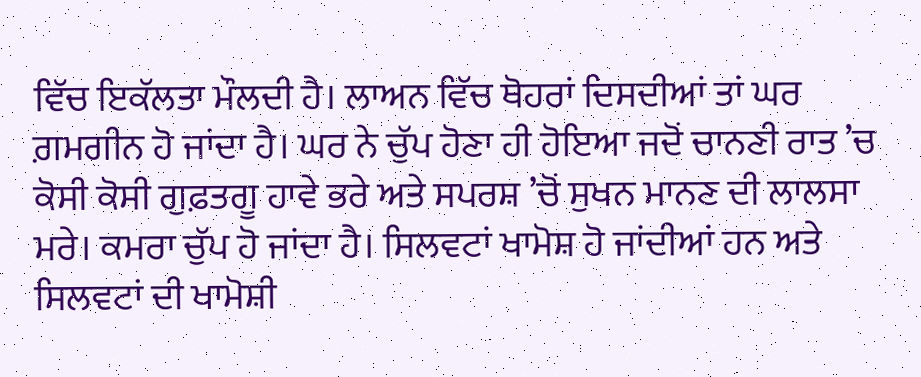ਵਿੱਚ ਇਕੱਲਤਾ ਮੌਲਦੀ ਹੈ। ਲਾਅਨ ਵਿੱਚ ਥੋਹਰਾਂ ਦਿਸਦੀਆਂ ਤਾਂ ਘਰ ਗ਼ਮਗੀਨ ਹੋ ਜਾਂਦਾ ਹੈ। ਘਰ ਨੇ ਚੁੱਪ ਹੋਣਾ ਹੀ ਹੋਇਆ ਜਦੋਂ ਚਾਨਣੀ ਰਾਤ ’ਚ ਕੋਸੀ ਕੋਸੀ ਗੁਫ਼ਤਗੂ ਹਾਵੇ ਭਰੇ ਅਤੇ ਸਪਰਸ਼ ’ਚੋਂ ਸੁਖਨ ਮਾਨਣ ਦੀ ਲਾਲਸਾ ਮਰੇ। ਕਮਰਾ ਚੁੱਪ ਹੋ ਜਾਂਦਾ ਹੈ। ਸਿਲਵਟਾਂ ਖਾਮੋਸ਼ ਹੋ ਜਾਂਦੀਆਂ ਹਨ ਅਤੇ ਸਿਲਵਟਾਂ ਦੀ ਖਾਮੋਸ਼ੀ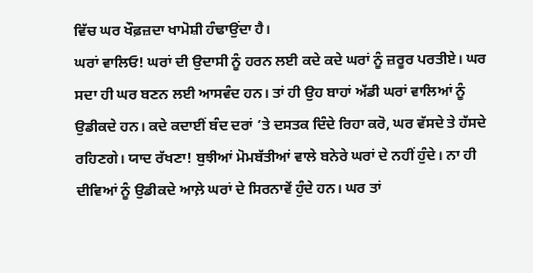ਵਿੱਚ ਘਰ ਖੌਫ਼ਜ਼ਦਾ ਖਾਮੋਸ਼ੀ ਹੰਢਾਉਂਦਾ ਹੈ।
ਘਰਾਂ ਵਾਲਿਓ! ਘਰਾਂ ਦੀ ਉਦਾਸੀ ਨੂੰ ਹਰਨ ਲਈ ਕਦੇ ਕਦੇ ਘਰਾਂ ਨੂੰ ਜ਼ਰੂਰ ਪਰਤੀਏ। ਘਰ ਸਦਾ ਹੀ ਘਰ ਬਣਨ ਲਈ ਆਸਵੰਦ ਹਨ। ਤਾਂ ਹੀ ਉਹ ਬਾਹਾਂ ਅੱਡੀ ਘਰਾਂ ਵਾਲਿਆਂ ਨੂੰ ਉਡੀਕਦੇ ਹਨ। ਕਦੇ ਕਦਾਈਂ ਬੰਦ ਦਰਾਂ ’ਤੇ ਦਸਤਕ ਦਿੰਦੇ ਰਿਹਾ ਕਰੋ, ਘਰ ਵੱਸਦੇ ਤੇ ਹੱਸਦੇ ਰਹਿਣਗੇ। ਯਾਦ ਰੱਖਣਾ! ਬੁਝੀਆਂ ਮੋਮਬੱਤੀਆਂ ਵਾਲੇ ਬਨੇਰੇ ਘਰਾਂ ਦੇ ਨਹੀਂ ਹੁੰਦੇ। ਨਾ ਹੀ ਦੀਵਿਆਂ ਨੂੰ ਉਡੀਕਦੇ ਆਲ਼ੇ ਘਰਾਂ ਦੇ ਸਿਰਨਾਵੇਂ ਹੁੰਦੇ ਹਨ। ਘਰ ਤਾਂ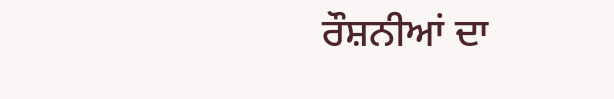ਰੌਸ਼ਨੀਆਂ ਦਾ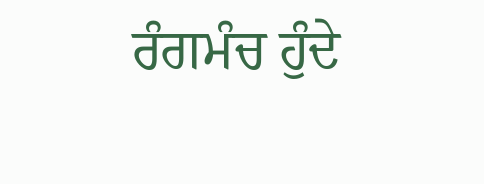ਰੰਗਮੰਚ ਹੁੰਦੇ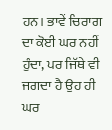ਹਨ। ਭਾਵੇਂ ਚਿਰਾਗ ਦਾ ਕੋਈ ਘਰ ਨਹੀਂ ਹੁੰਦਾ, ਪਰ ਜਿੱਥੇ ਵੀ ਜਗਦਾ ਹੈ ਉਹ ਹੀ ਘਰ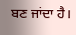ਬਣ ਜਾਂਦਾ ਹੈ।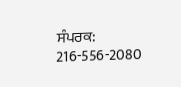ਸੰਪਰਕ: 216-556-2080